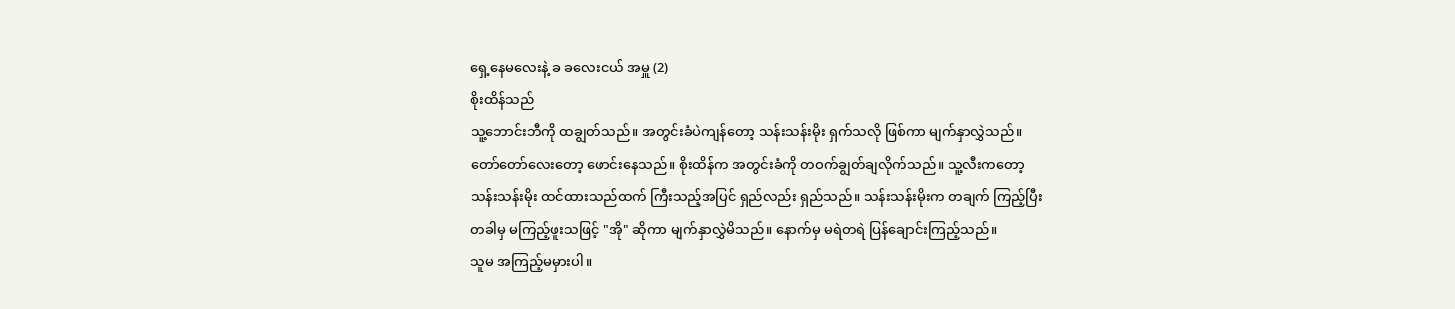ရှေ့နေမလေးနဲ့ ခ ခလေးငယ် အမှူ (2)
စိုးထိန်သည်
သူ့ဘောင်းဘီကို ထချွတ်သည်။ အတွင်းခံပဲကျန်တော့ သန်းသန်းမိုး ရှက်သလို ဖြစ်ကာ မျက်နှာလွှဲသည်။
တော်တော်လေးတော့ ဖောင်းနေသည်။ စိုးထိန်က အတွင်းခံကို တဝက်ချွတ်ချလိုက်သည်။ သူ့လီးကတော့
သန်းသန်းမိုး ထင်ထားသည်ထက် ကြီးသည့်အပြင် ရှည်လည်း ရှည်သည်။ သန်းသန်းမိုးက တချက် ကြည့်ပြီး
တခါမှ မကြည့်ဖူးသဖြင့် "အို" ဆိုကာ မျက်နှာလွှဲမိသည်။ နောက်မှ မရဲတရဲ ပြန်ချောင်းကြည့်သည်။
သူမ အကြည့်မမှားပါ။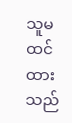သူမ ထင်ထားသည်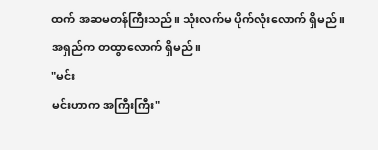ထက် အဆမတန်ကြီးသည်။ သုံးလက်မ ပိုက်လုံးလောက် ရှိမည်။
အရှည်က တထွာလောက် ရှိမည်။
"မင်း
မင်းဟာက အကြီးကြီး"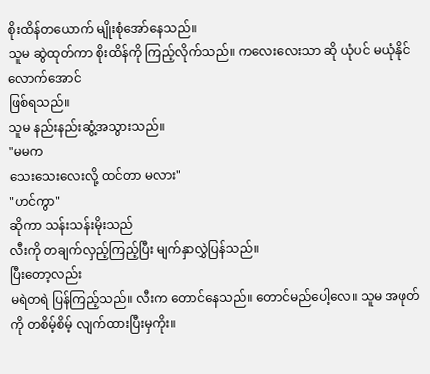စိုးထိန်တယောက် မျိုးစုံအော်နေသည်။
သူမ ဆွဲထုတ်ကာ စိုးထိန်ကို ကြည့်လိုက်သည်။ ကလေးလေးသာ ဆို ယုံပင် မယုံနိုင်လောက်အောင်
ဖြစ်ရသည်။
သူမ နည်းနည်းဆွံ့အသွားသည်။
"မမက
သေးသေးလေးလို့ ထင်တာ မလား"
"ဟင်ကွာ"
ဆိုကာ သန်းသန်းမိုးသည်
လီးကို တချက်လှည့်ကြည့်ပြီး မျက်နှာလွှဲပြန်သည်။
ပြီးတော့လည်း
မရဲတရဲ ပြန်ကြည့်သည်။ လီးက တောင်နေသည်။ တောင်မည်ပေါ့လေ။ သူမ အဖုတ်ကို တစိမ့်စိမ့် လျက်ထားပြီးမှကိုး။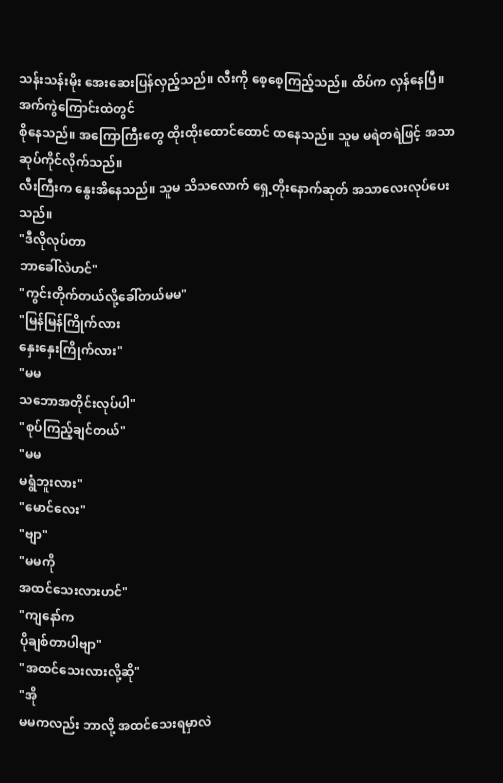သန်းသန်းမိုး အေးဆေးပြန်လှည့်သည်။ လီးကို စေ့စေ့ကြည့်သည်။ ထိပ်က လှန်နေပြီ။ အက်ကွဲကြောင်းထဲတွင်
စိုနေသည်။ အကြောကြီးတွေ ထိုးထိုးထောင်ထောင် ထနေသည်။ သူမ မရဲတရဲဖြင့် အသာဆုပ်ကိုင်လိုက်သည်။
လီးကြီးက နွေးအိနေသည်။ သူမ သိသလောက် ရှေ့တိုးနောက်ဆုတ် အသာလေးလုပ်ပေးသည်။
"ဒီလိုလုပ်တာ
ဘာခေါ်လဲဟင်"
"ကွင်းတိုက်တယ်လို့ခေါ်တယ်မမ"
"မြန်မြန်ကြိုက်လား
နှေးနှေးကြိုက်လား"
"မမ
သဘောအတိုင်းလုပ်ပါ"
"စုပ်ကြည့်ချင်တယ်"
"မမ
မရွံဘူးလား"
"မောင်လေး"
"ဗျာ"
"မမကို
အထင်သေးလားဟင်"
"ကျနော်က
ပိုချစ်တာပါဗျာ"
"အထင်သေးလားလို့ဆို"
"အို
မမကလည်း ဘာလို့ အထင်သေးရမှာလဲ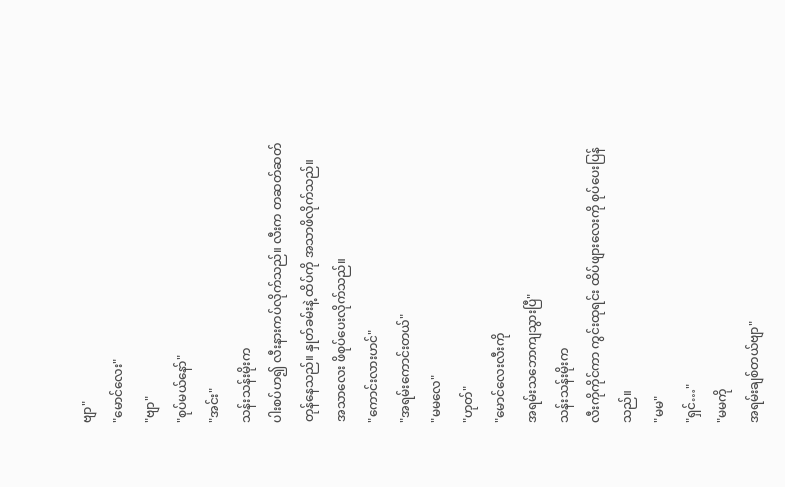ဗျာ"
"မောင်လေး"
"ဗျာ"
"စုပ်မယ်နော်"
"အင်း"
သန်းသန်းမိုးက
ပါးစပ်ဟ၍ လီးနားကပ်လိုက်သည်။ လီးက တဆတ်ဆတ်တုန်နေသည်။ နှုတ်ခမ်းနဲ့ ထိပ်ကို အသာဖိလိုက်သည်။
အသာလေး ဖိစုပ်ပေးလိုက်သည်။
"ကောင်းလားဟင်"
"အရမ်းကောင်းတယ်"
"မမလေ"
"ဟုတ်"
"မောင်လေးလီးကို
အရမ်းသဘောကျသွားပြီ"
သန်းသန်းမိုးက
လီးကိုကိုင်ကာ ကွင်းထုရင်း ထိပ်ဖျားလေးကို စုပ်ပေးပြန်သည်။
"မမ"
"ရှင်…"
"မမကို
အရမ်းချစ်တယ်ဗျာ"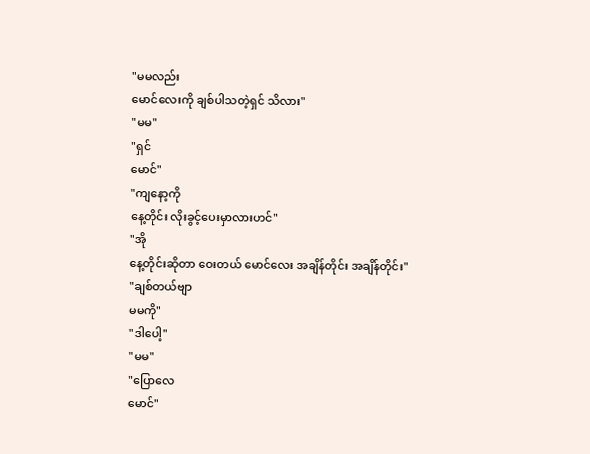"မမလည်း
မောင်လေးကို ချစ်ပါသတဲ့ရှင် သိလား"
"မမ"
"ရှင်
မောင်"
"ကျနော့ကို
နေ့တိုင်း လိုးခွင့်ပေးမှာလားဟင်"
"အို
နေ့တိုင်းဆိုတာ ဝေးတယ် မောင်လေး အချိန်တိုင်း အချိန်တိုင်း"
"ချစ်တယ်ဗျာ
မမကို"
"ဒါပေါ့"
"မမ"
"ပြောလေ
မောင်"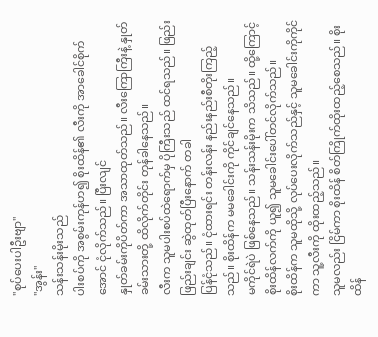"စုပ်ပေးပါဦးဗျာ"
"အွန်း"
သန်းသန်းမိုးသည်
ပါးစပ်ကို အစွမ်းကုန်ဟ၍ စိုးထိန်၏ လီးကို အာခေါင်စိုက်အောင် ငုံလိုက်သည်။ ပြီးလျင်
နှုတ်ခမ်းကိုပိတ်ကာ အသာထုတ်သည်။ လီးကြောကြီးနဲ့ နှုတ်ခမ်းသားတို့ ထိလိုက်တိုင်း တုန်ခါနေသည်။
လီးက သူမပါးစပ်ထဲရောက်မှ ပိုကြီးသည် ထင်ရသည်။ ဖြည်းဖြည်းချင်း ဆွဲထုတ်ပြီးနောက် တခါ
ပြန်ငုံသည်။ ငုံထားရင်း တန်းလန်း နည်းနည်းစီတိုးကြည့်သည်။ စိုးထိန်က မမခေါင်းကို ကိုင်ချင်နေသည်။
မကိုင်ရဲပဲ ဖြစ်နေသည်။ သန်းသန်းမိုးက သိသည်။ ထို့ကြောင့် စိုးထိန်လက်ကို ယူ၍ သူမခေါင်းပေါ်တင်လိုက်သည်။
စိုးထိန်က သူမထိုသို့ လုပ်ပေးလိုက်သည်နှင့် သူမခေါင်းကိုကိုင်ကာ သူ့လီးကို ထိုးထည့်သည်။
သူမလည်း ငြိမ်ကာ စိုးထိန် စိတ်ကြိုက်ထိုးထည့်စေသည်။ စိုးထိန်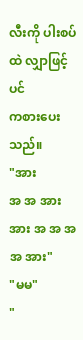လီးကို ပါးစပ်ထဲ လျှာဖြင့်ပင်
ကစားပေးသည်။
"အား
အ အ အား အား အ အ အ အ အား"
"မမ"
"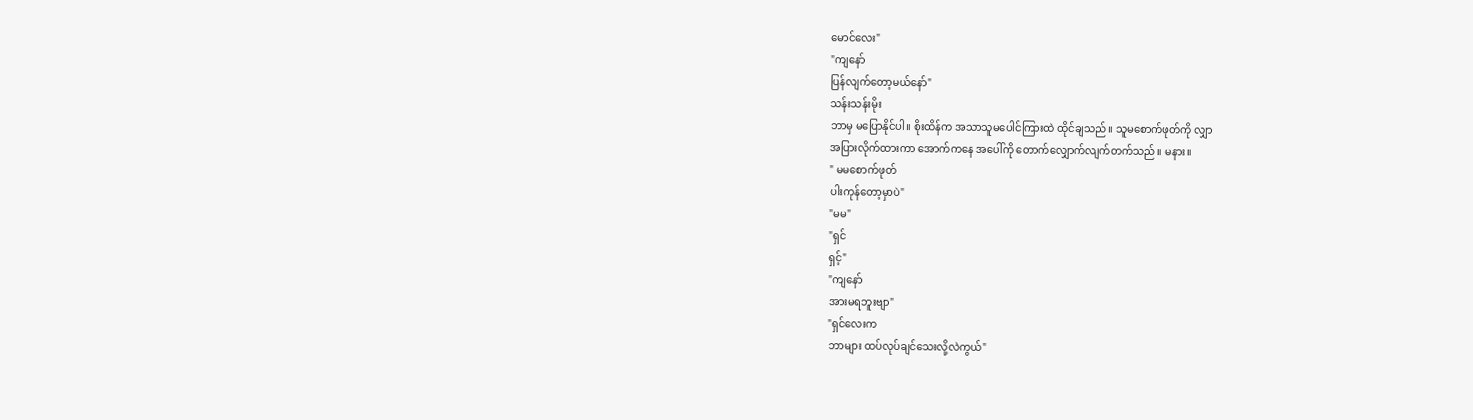မောင်လေး"
"ကျနော်
ပြန်လျက်တော့မယ်နော်"
သန်းသန်းမိုး
ဘာမှ မပြောနိုင်ပါ။ စိုးထိန်က အသာသူမပေါင်ကြားထဲ ထိုင်ချသည်။ သူမစောက်ဖုတ်ကို လျှာ
အပြားလိုက်ထားကာ အောက်ကနေ အပေါ်ကို တောက်လျှောက်လျက်တက်သည်။ မနား။
" မမစောက်ဖုတ်
ပါးကုန်တော့မှာပဲ"
"မမ"
"ရှင်
ရှင့်"
"ကျနော်
အားမရဘူးဗျာ"
"ရှင်လေးက
ဘာများ ထပ်လုပ်ချင်သေးလို့လဲကွယ်"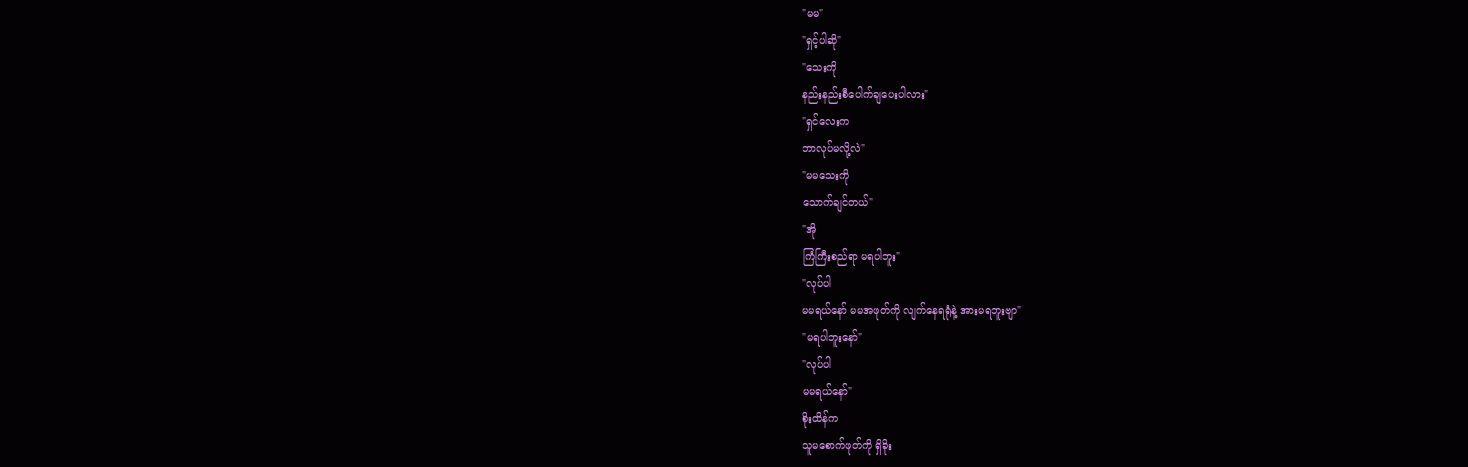"မမ"
"ရှင့်ပါဆို"
"သေးကို
နည်းနည်းစီပေါက်ချပေးပါလား"
"ရှင်လေးက
ဘာလုပ်မလို့လဲ"
"မမသေးကို
သောက်ချင်တယ်"
"အို
ကြံကြီးစည်ရာ မရပါဘူး"
"လုပ်ပါ
မမရယ်နော် မမအဖုတ်ကို လျက်နေရရုံနဲ့ အားမရဘူးဗျာ"
"မရပါဘူးနော်"
"လုပ်ပါ
မမရယ်နော်"
စိုးထိန်က
သူမစောက်ဖုတ်ကို ရှိခိုး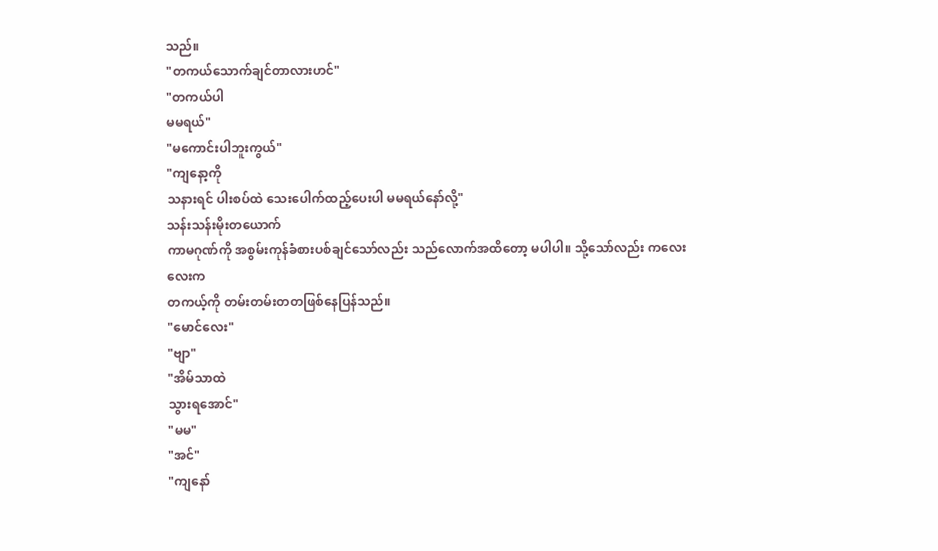သည်။
"တကယ်သောက်ချင်တာလားဟင်"
"တကယ်ပါ
မမရယ်"
"မကောင်းပါဘူးကွယ်"
"ကျနော့ကို
သနားရင် ပါးစပ်ထဲ သေးပေါက်ထည့်ပေးပါ မမရယ်နော်လို့"
သန်းသန်းမိုးတယောက်
ကာမဂုဏ်ကို အစွမ်းကုန်ခံစားပစ်ချင်သော်လည်း သည်လောက်အထိတော့ မပါပါ။ သို့သော်လည်း ကလေးလေးက
တကယ့်ကို တမ်းတမ်းတတဖြစ်နေပြန်သည်။
"မောင်လေး"
"ဗျာ"
"အိမ်သာထဲ
သွားရအောင်"
"မမ"
"အင်"
"ကျနော်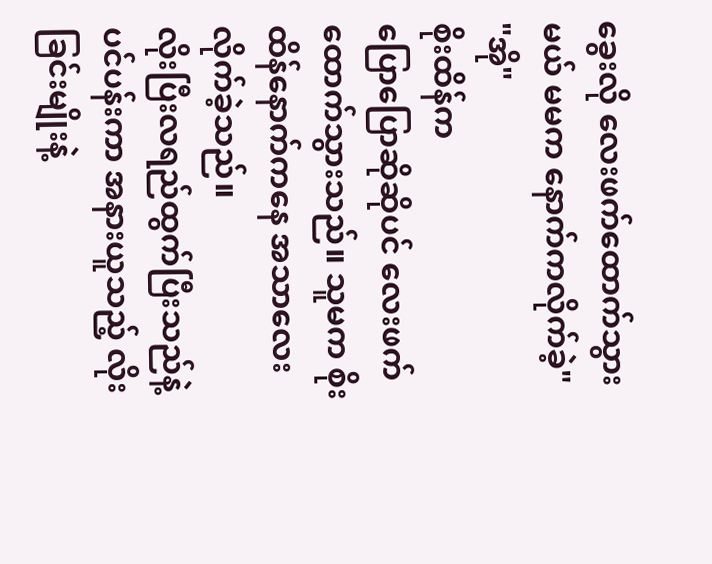ခွေးလို လေးဖက်ထောက်သွားမယ် မမက နောက်ကလိုက်ခဲ့"
"အို"
စိုးထိန်က
ပြောပြောဆိုဆိုပင် လေးဖက်ထောက်သွားသည်။ သူမက စိုးထိန်နောက်ကနေ အသာလေး လိုက်ခဲ့သည်။
လိုးပြီးလရည်ထွက်ပြီးသည်နဲ့ ပင်ပန်းကာ အနားယူသည့် လိုးခြင်းမျိုးနဲ့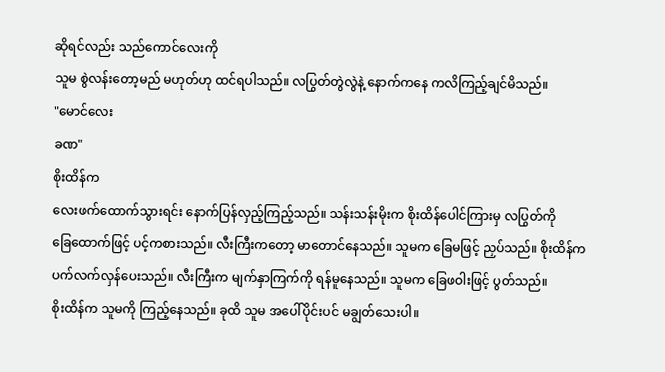ဆိုရင်လည်း သည်ကောင်လေးကို
သူမ စွဲလန်းတော့မည် မဟုတ်ဟု ထင်ရပါသည်။ လပြွတ်တွဲလွဲနဲ့ နောက်ကနေ ကလိကြည့်ချင်မိသည်။
"မောင်လေး
ခဏ"
စိုးထိန်က
လေးဖက်ထောက်သွားရင်း နောက်ပြန်လှည့်ကြည့်သည်။ သန်းသန်းမိုးက စိုးထိန်ပေါင်ကြားမှ လပြွတ်ကို
ခြေထောက်ဖြင့် ပင့်ကစားသည်။ လီးကြီးကတော့ မာတောင်နေသည်။ သူမက ခြေမဖြင့် ညှပ်သည်။ စိုးထိန်က
ပက်လက်လှန်ပေးသည်။ လီးကြီးက မျက်နှာကြက်ကို ရန်မူနေသည်။ သူမက ခြေဖဝါးဖြင့် ပွတ်သည်။
စိုးထိန်က သူမကို ကြည့်နေသည်။ ခုထိ သူမ အပေါ်ပိုင်းပင် မချွတ်သေးပါ။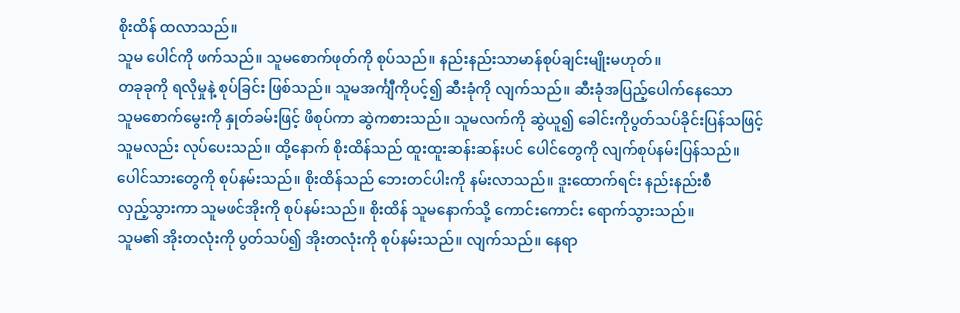စိုးထိန် ထလာသည်။
သူမ ပေါင်ကို ဖက်သည်။ သူမစောက်ဖုတ်ကို စုပ်သည်။ နည်းနည်းသာမာန်စုပ်ချင်းမျိုးမဟုတ်။
တခုခုကို ရလိုမှုနဲ့ စုပ်ခြင်း ဖြစ်သည်။ သူမအင်္ကျီကိုပင့်၍ ဆီးခုံကို လျက်သည်။ ဆီးခုံအပြည့်ပေါက်နေသော
သူမစောက်မွေးကို နှုတ်ခမ်းဖြင့် ဖိစုပ်ကာ ဆွဲကစားသည်။ သူမလက်ကို ဆွဲယူ၍ ခေါင်းကိုပွတ်သပ်ခိုင်းပြန်သဖြင့်
သူမလည်း လုပ်ပေးသည်။ ထို့နောက် စိုးထိန်သည် ထူးထူးဆန်းဆန်းပင် ပေါင်တွေကို လျက်စုပ်နမ်းပြန်သည်။
ပေါင်သားတွေကို စုပ်နမ်းသည်။ စိုးထိန်သည် ဘေးတင်ပါးကို နမ်းလာသည်။ ဒူးထောက်ရင်း နည်းနည်းစီ
လှည့်သွားကာ သူမဖင်အိုးကို စုပ်နမ်းသည်။ စိုးထိန် သူမနောက်သို့ ကောင်းကောင်း ရောက်သွားသည်။
သူမ၏ အိုးတလုံးကို ပွတ်သပ်၍ အိုးတလုံးကို စုပ်နမ်းသည်။ လျက်သည်။ နေရာ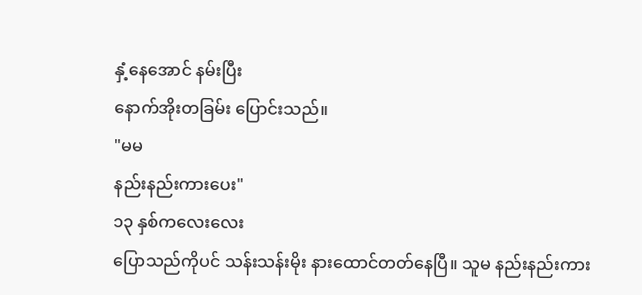နှံ့နေအောင် နမ်းပြီး
နောက်အိုးတခြမ်း ပြောင်းသည်။
"မမ
နည်းနည်းကားပေး"
၁၃ နှစ်ကလေးလေး
ပြောသည်ကိုပင် သန်းသန်းမိုး နားထောင်တတ်နေပြီ။ သူမ နည်းနည်းကား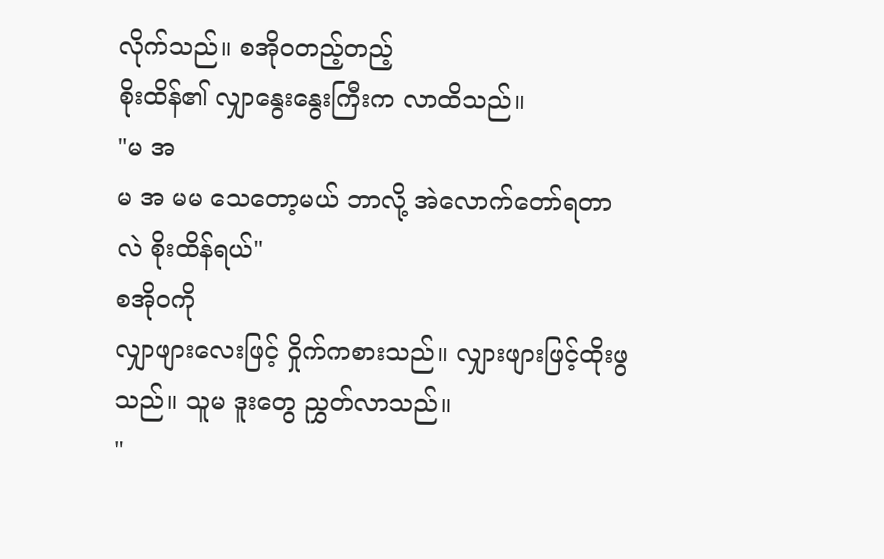လိုက်သည်။ စအိုဝတည့်တည့်
စိုးထိန်၏ လျှာနွေးနွေးကြီးက လာထိသည်။
"မ အ
မ အ မမ သေတော့မယ် ဘာလို့ အဲလောက်တော်ရတာလဲ စိုးထိန်ရယ်"
စအိုဝကို
လျှာဖျားလေးဖြင့် ဝှိုက်ကစားသည်။ လျှားဖျားဖြင့်ထိုးဖွသည်။ သူမ ဒူးတွေ ညွှတ်လာသည်။
"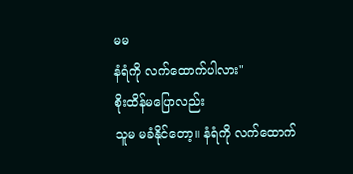မမ
နံရံကို လက်ထောက်ပါလား"
စိုးထိန်မပြောလည်း
သူမ မခံနိုင်တော့။ နံရံကို လက်ထောက်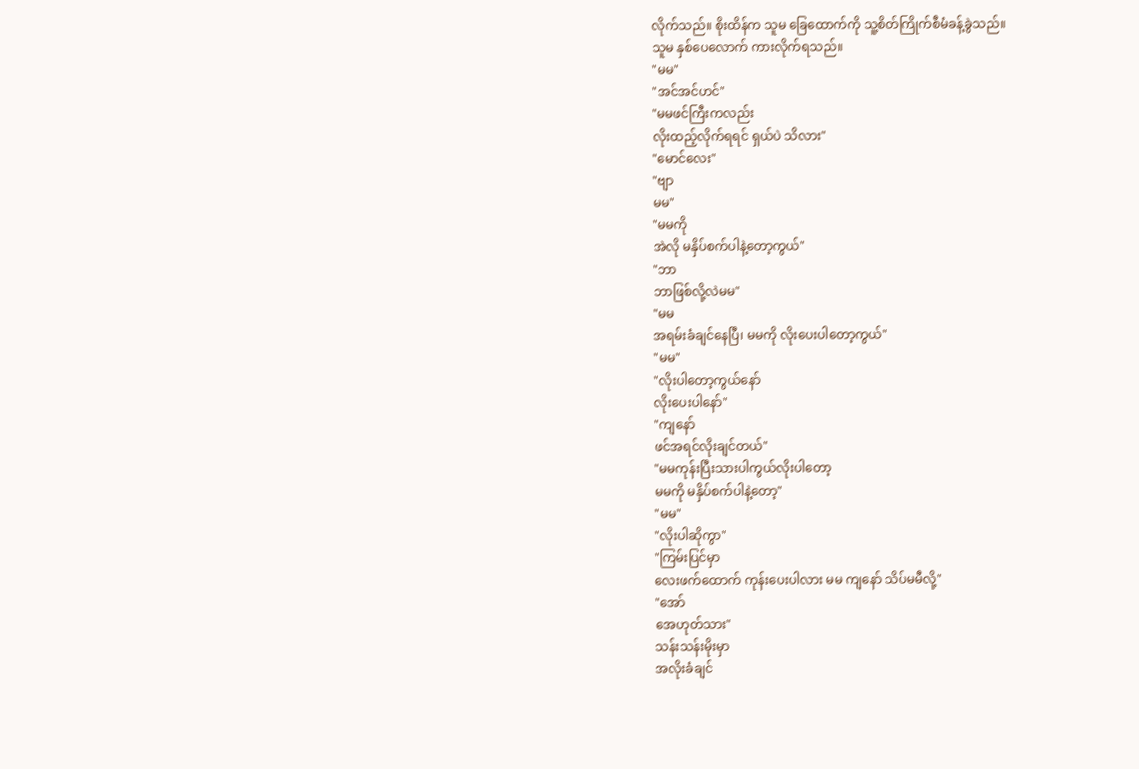လိုက်သည်။ စိုးထိန်က သူမ ခြေထောက်ကို သူ့စိတ်ကြိုက်စီမံခန့်ခွဲသည်။
သူမ နှစ်ပေလောက် ကားလိုက်ရသည်။
"မမ"
"အင်အင်ဟင်"
"မမဖင်ကြီးကလည်း
လိုးထည့်လိုက်ရရင် ရှယ်ပဲ သိလား"
"မောင်လေး"
"ဗျာ
မမ"
"မမကို
အဲလို မနှိပ်စက်ပါနဲ့တော့ကွယ်"
"ဘာ
ဘာဖြစ်လို့လဲမမ"
"မမ
အရမ်းခံချင်နေပြီ၊ မမကို လိုးပေးပါတော့ကွယ်"
"မမ"
"လိုးပါတော့ကွယ်နော်
လိုးပေးပါနော်"
"ကျနော်
ဖင်အရင်လိုးချင်တယ်"
"မမကုန်းပြီးသားပါကွယ်လိုးပါတော့
မမကို မနှိပ်စက်ပါနဲ့တော့"
"မမ"
"လိုးပါဆိုကွာ"
"ကြမ်းပြင်မှာ
လေးဖက်ထောက် ကုန်းပေးပါလား မမ ကျနော် သိပ်မမီလို့"
"အော်
အေဟုတ်သား"
သန်းသန်းမိုးမှာ
အလိုးခံချင်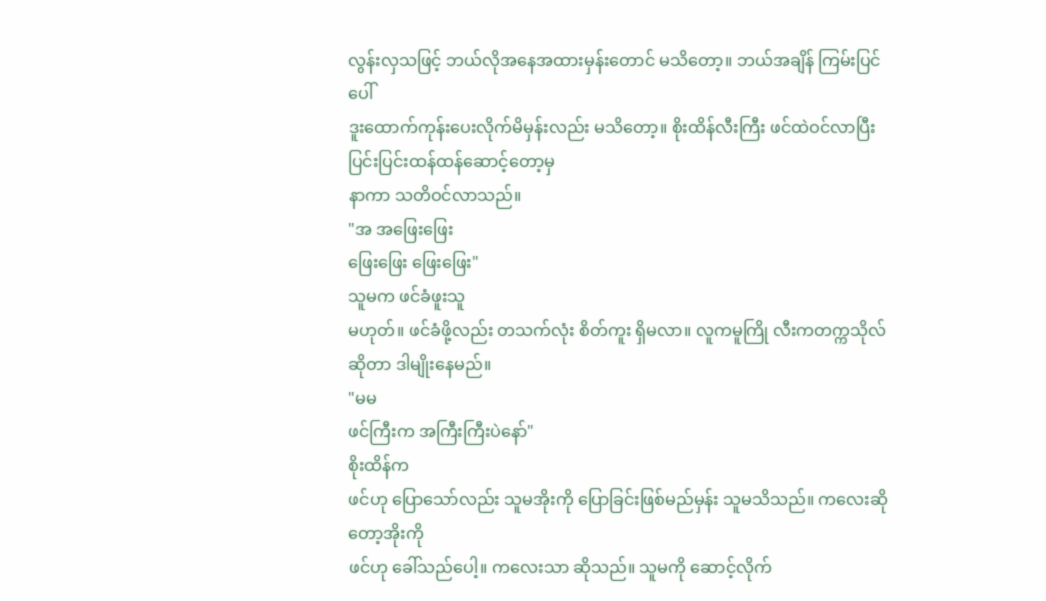လွန်းလှသဖြင့် ဘယ်လိုအနေအထားမှန်းတောင် မသိတော့။ ဘယ်အချိန် ကြမ်းပြင်ပေါ်
ဒူးထောက်ကုန်းပေးလိုက်မိမှန်းလည်း မသိတော့။ စိုးထိန်လီးကြီး ဖင်ထဲဝင်လာပြီး ပြင်းပြင်းထန်ထန်ဆောင့်တော့မှ
နာကာ သတိဝင်လာသည်။
"အ အဖြေးဖြေး
ဖြေးဖြေး ဖြေးဖြေး"
သူမက ဖင်ခံဖူးသူ
မဟုတ်။ ဖင်ခံဖို့လည်း တသက်လုံး စိတ်ကူး ရှိမလာ။ လူကမူကြို လီးကတက္ကသိုလ်ဆိုတာ ဒါမျိုးနေမည်။
"မမ
ဖင်ကြီးက အကြီးကြီးပဲနော်"
စိုးထိန်က
ဖင်ဟု ပြောသော်လည်း သူမအိုးကို ပြောခြင်းဖြစ်မည်မှန်း သူမသိသည်။ ကလေးဆိုတော့အိုးကို
ဖင်ဟု ခေါ်သည်ပေါ့။ ကလေးသာ ဆိုသည်။ သူမကို ဆောင့်လိုက်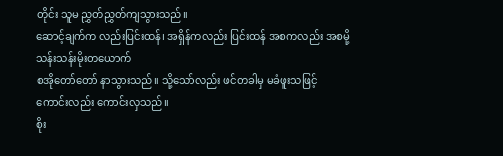တိုင်း သူမ ညွှတ်ညွှတ်ကျသွားသည်။
ဆောင့်ချက်က လည်းပြင်းထန်၊ အရှိန်ကလည်း ပြင်းထန် အစကလည်း အစမို့ သန်းသန်းမိုးတယောက်
စအိုတော်တော် နာသွားသည်။ သို့သော်လည်း ဖင်တခါမှ မခံဖူးသဖြင့် ကောင်းလည်း ကောင်းလှသည်။
စိုး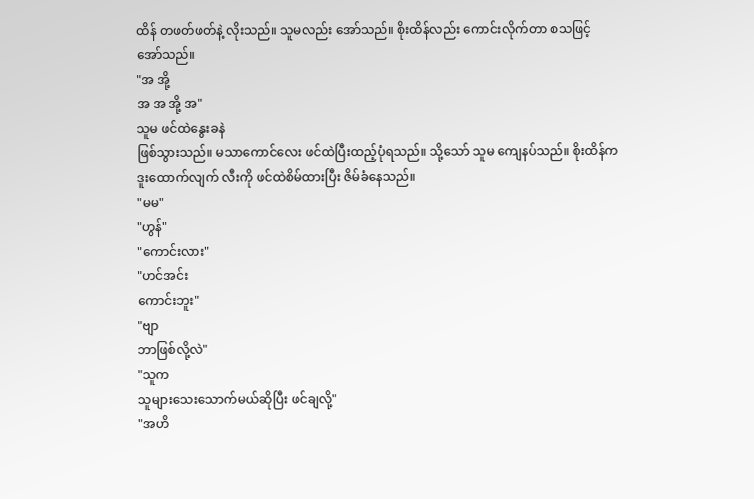ထိန် တဖတ်ဖတ်နဲ့ လိုးသည်။ သူမလည်း အော်သည်။ စိုးထိန်လည်း ကောင်းလိုက်တာ စသဖြင့်
အော်သည်။
"အ အို့
အ အ အို့ အ"
သူမ ဖင်ထဲနွေးခနဲ
ဖြစ်သွားသည်။ မသာကောင်လေး ဖင်ထဲပြီးထည့်ပုံရသည်။ သို့သော် သူမ ကျေနပ်သည်။ စိုးထိန်က
ဒူးထောက်လျက် လီးကို ဖင်ထဲစိမ်ထားပြီး ဇိမ်ခံနေသည်။
"မမ"
"ဟွန်"
"ကောင်းလား"
"ဟင်အင်း
ကောင်းဘူး"
"ဗျာ
ဘာဖြစ်လို့လဲ"
"သူက
သူများသေးသောက်မယ်ဆိုပြီး ဖင်ချလို့"
"အဟိ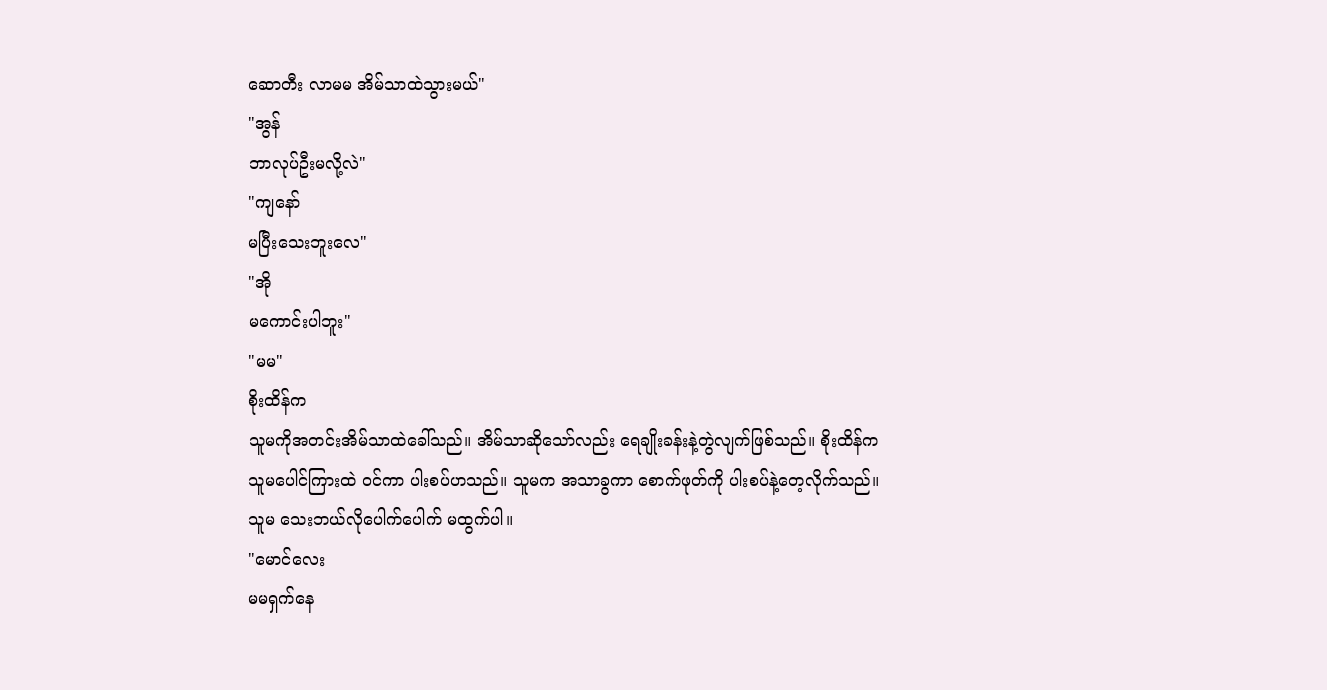ဆောတီး လာမမ အိမ်သာထဲသွားမယ်"
"အွန်
ဘာလုပ်ဦးမလို့လဲ"
"ကျနော်
မပြီးသေးဘူးလေ"
"အို
မကောင်းပါဘူး"
"မမ"
စိုးထိန်က
သူမကိုအတင်းအိမ်သာထဲခေါ်သည်။ အိမ်သာဆိုသော်လည်း ရေချိုးခန်းနဲ့တွဲလျက်ဖြစ်သည်။ စိုးထိန်က
သူမပေါင်ကြားထဲ ဝင်ကာ ပါးစပ်ဟသည်။ သူမက အသာခွကာ စောက်ဖုတ်ကို ပါးစပ်နဲ့တေ့လိုက်သည်။
သူမ သေးဘယ်လိုပေါက်ပေါက် မထွက်ပါ။
"မောင်လေး
မမရှက်နေ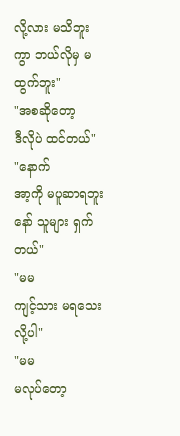လို့လား မသိဘူးကွာ ဘယ်လိုမှ မထွက်ဘူး"
"အစဆိုတော့
ဒီလိုပဲ ထင်တယ်"
"နောက်
အာ့ကို မပူဆာရဘူးနော် သူများ ရှက်တယ်"
"မမ
ကျင့်သား မရသေးလို့ပါ"
"မမ
မလုပ်တော့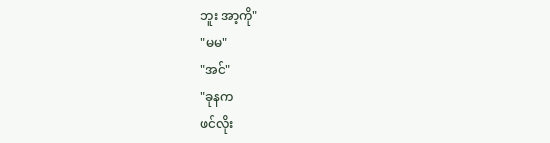ဘူး အာ့ကို"
"မမ"
"အင်"
"ခုနက
ဖင်လိုး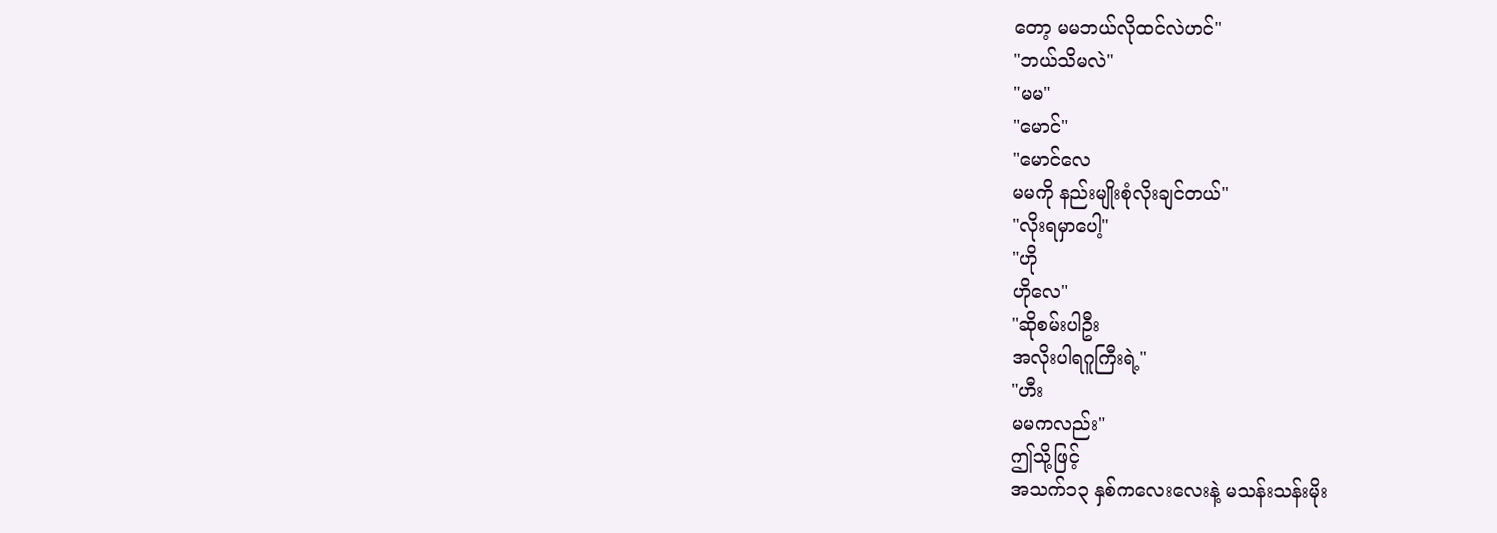တော့ မမဘယ်လိုထင်လဲဟင်"
"ဘယ်သိမလဲ"
"မမ"
"မောင်"
"မောင်လေ
မမကို နည်းမျိုးစုံလိုးချင်တယ်"
"လိုးရမှာပေါ့"
"ဟို
ဟိုလေ"
"ဆိုစမ်းပါဦး
အလိုးပါရဂူကြီးရဲ့"
"ဟီး
မမကလည်း"
ဤသို့ဖြင့်
အသက်၁၃ နှစ်ကလေးလေးနဲ့ မသန်းသန်းမိုး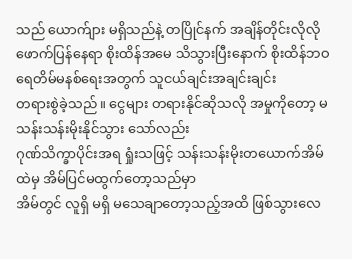သည် ယောက်ျား မရှိသည်နဲ့ တပြိုင်နက် အချိန်တိုင်းလိုလို
ဖောက်ပြန်နေရာ စိုးထိန်အမေ သိသွားပြီးနောက် စိုးထိန်ဘဝ ရေတိမ်မနစ်ရေးအတွက် သူငယ်ချင်းအချင်းချင်း
တရားစွဲခဲ့သည်။ ငွေများ တရားနိုင်ဆိုသလို အမှုကိုတော့ မသန်းသန်းမိုးနိုင်သွား သော်လည်း
ဂုဏ်သိက္ခာပိုင်းအရ ရှုံးသဖြင့် သန်းသန်းမိုးတယောက်အိမ်ထဲမှ အိမ်ပြင်မထွက်တော့သည်မှာ
အိမ်တွင် လူရှိ မရှိ မသေချာတော့သည့်အထိ ဖြစ်သွားလေ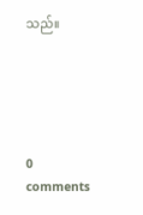သည်။





0 comments